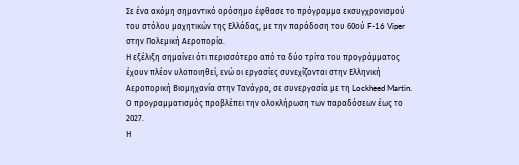Σε ένα ακόμη σημαντικό ορόσημο έφθασε το πρόγραμμα εκσυγχρονισμού του στόλου μαχητικών της Ελλάδας, με την παράδοση του 60ού F-16 Viper στην Πολεμική Αεροπορία.
Η εξέλιξη σημαίνει ότι περισσότερο από τα δύο τρίτα του προγράμματος έχουν πλέον υλοποιηθεί, ενώ οι εργασίες συνεχίζονται στην Ελληνική Αεροπορική Βιομηχανία στην Τανάγρα, σε συνεργασία με τη Lockheed Martin. Ο προγραμματισμός προβλέπει την ολοκλήρωση των παραδόσεων έως το 2027.
Η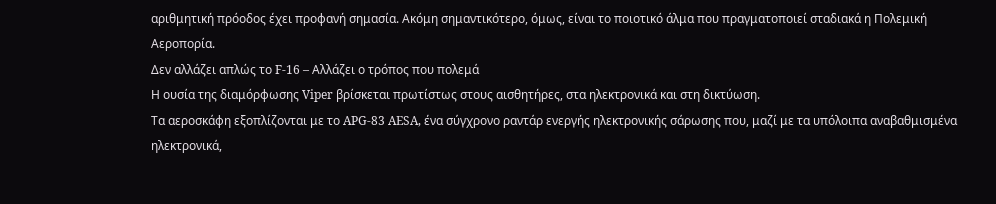αριθμητική πρόοδος έχει προφανή σημασία. Ακόμη σημαντικότερο, όμως, είναι το ποιοτικό άλμα που πραγματοποιεί σταδιακά η Πολεμική Αεροπορία.
Δεν αλλάζει απλώς το F-16 – Αλλάζει ο τρόπος που πολεμά
Η ουσία της διαμόρφωσης Viper βρίσκεται πρωτίστως στους αισθητήρες, στα ηλεκτρονικά και στη δικτύωση.
Τα αεροσκάφη εξοπλίζονται με το APG-83 AESA, ένα σύγχρονο ραντάρ ενεργής ηλεκτρονικής σάρωσης που, μαζί με τα υπόλοιπα αναβαθμισμένα ηλεκτρονικά,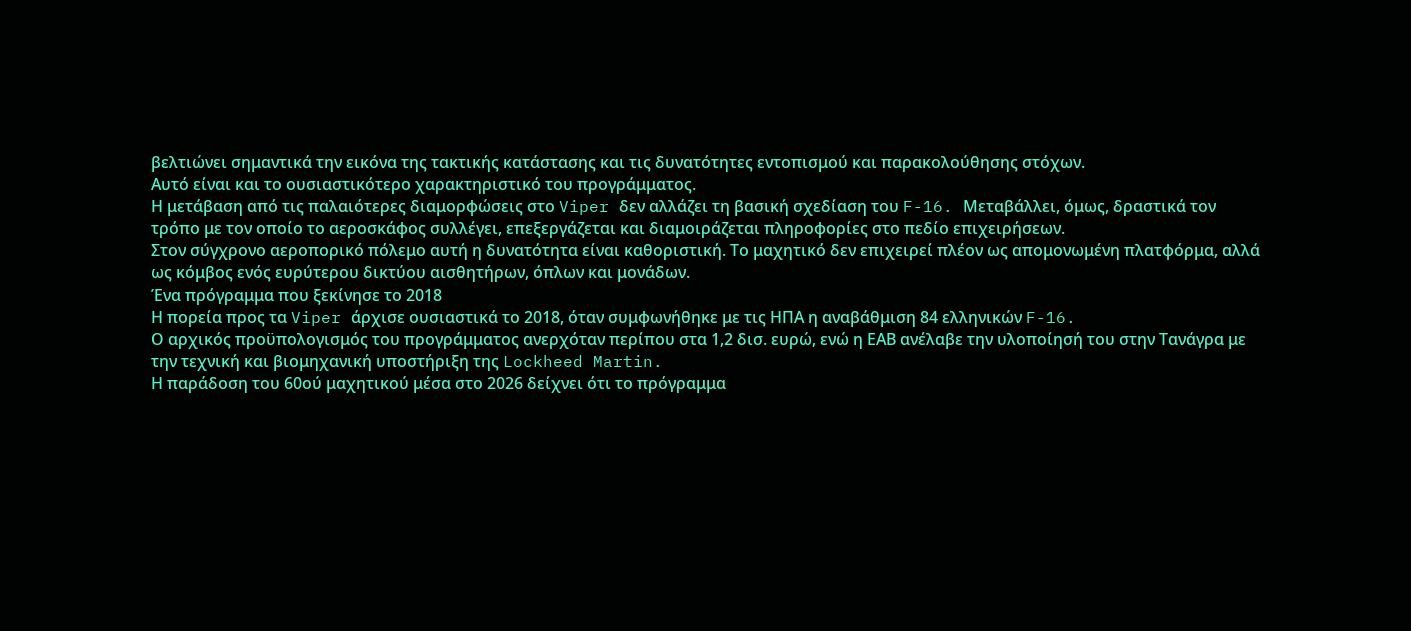βελτιώνει σημαντικά την εικόνα της τακτικής κατάστασης και τις δυνατότητες εντοπισμού και παρακολούθησης στόχων.
Αυτό είναι και το ουσιαστικότερο χαρακτηριστικό του προγράμματος.
Η μετάβαση από τις παλαιότερες διαμορφώσεις στο Viper δεν αλλάζει τη βασική σχεδίαση του F-16. Μεταβάλλει, όμως, δραστικά τον τρόπο με τον οποίο το αεροσκάφος συλλέγει, επεξεργάζεται και διαμοιράζεται πληροφορίες στο πεδίο επιχειρήσεων.
Στον σύγχρονο αεροπορικό πόλεμο αυτή η δυνατότητα είναι καθοριστική. Το μαχητικό δεν επιχειρεί πλέον ως απομονωμένη πλατφόρμα, αλλά ως κόμβος ενός ευρύτερου δικτύου αισθητήρων, όπλων και μονάδων.
Ένα πρόγραμμα που ξεκίνησε το 2018
Η πορεία προς τα Viper άρχισε ουσιαστικά το 2018, όταν συμφωνήθηκε με τις ΗΠΑ η αναβάθμιση 84 ελληνικών F-16.
Ο αρχικός προϋπολογισμός του προγράμματος ανερχόταν περίπου στα 1,2 δισ. ευρώ, ενώ η ΕΑΒ ανέλαβε την υλοποίησή του στην Τανάγρα με την τεχνική και βιομηχανική υποστήριξη της Lockheed Martin.
Η παράδοση του 60ού μαχητικού μέσα στο 2026 δείχνει ότι το πρόγραμμα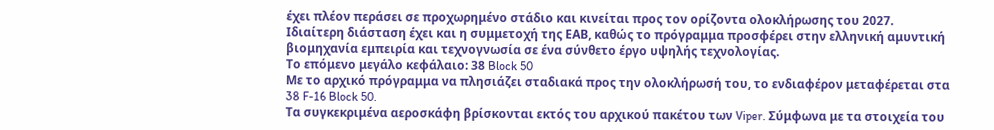έχει πλέον περάσει σε προχωρημένο στάδιο και κινείται προς τον ορίζοντα ολοκλήρωσης του 2027.
Ιδιαίτερη διάσταση έχει και η συμμετοχή της ΕΑΒ, καθώς το πρόγραμμα προσφέρει στην ελληνική αμυντική βιομηχανία εμπειρία και τεχνογνωσία σε ένα σύνθετο έργο υψηλής τεχνολογίας.
Το επόμενο μεγάλο κεφάλαιο: 38 Block 50
Με το αρχικό πρόγραμμα να πλησιάζει σταδιακά προς την ολοκλήρωσή του, το ενδιαφέρον μεταφέρεται στα 38 F-16 Block 50.
Τα συγκεκριμένα αεροσκάφη βρίσκονται εκτός του αρχικού πακέτου των Viper. Σύμφωνα με τα στοιχεία του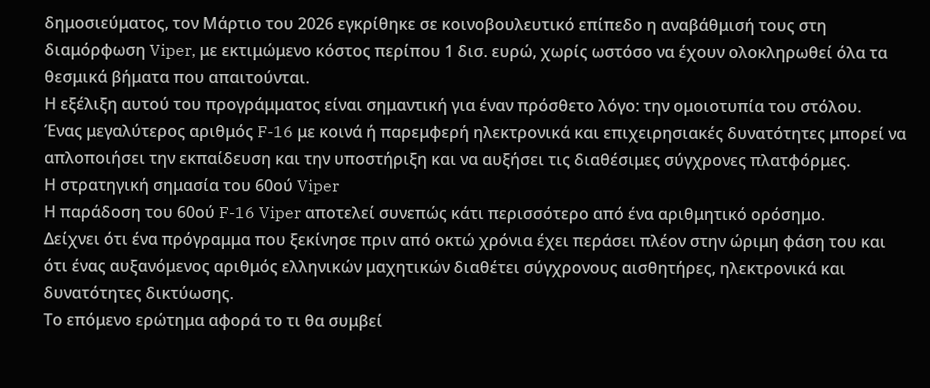δημοσιεύματος, τον Μάρτιο του 2026 εγκρίθηκε σε κοινοβουλευτικό επίπεδο η αναβάθμισή τους στη διαμόρφωση Viper, με εκτιμώμενο κόστος περίπου 1 δισ. ευρώ, χωρίς ωστόσο να έχουν ολοκληρωθεί όλα τα θεσμικά βήματα που απαιτούνται.
Η εξέλιξη αυτού του προγράμματος είναι σημαντική για έναν πρόσθετο λόγο: την ομοιοτυπία του στόλου.
Ένας μεγαλύτερος αριθμός F-16 με κοινά ή παρεμφερή ηλεκτρονικά και επιχειρησιακές δυνατότητες μπορεί να απλοποιήσει την εκπαίδευση και την υποστήριξη και να αυξήσει τις διαθέσιμες σύγχρονες πλατφόρμες.
Η στρατηγική σημασία του 60ού Viper
Η παράδοση του 60ού F-16 Viper αποτελεί συνεπώς κάτι περισσότερο από ένα αριθμητικό ορόσημο.
Δείχνει ότι ένα πρόγραμμα που ξεκίνησε πριν από οκτώ χρόνια έχει περάσει πλέον στην ώριμη φάση του και ότι ένας αυξανόμενος αριθμός ελληνικών μαχητικών διαθέτει σύγχρονους αισθητήρες, ηλεκτρονικά και δυνατότητες δικτύωσης.
Το επόμενο ερώτημα αφορά το τι θα συμβεί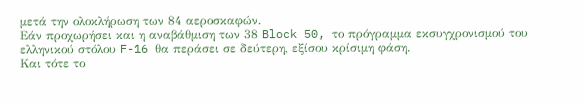μετά την ολοκλήρωση των 84 αεροσκαφών.
Εάν προχωρήσει και η αναβάθμιση των 38 Block 50, το πρόγραμμα εκσυγχρονισμού του ελληνικού στόλου F-16 θα περάσει σε δεύτερη, εξίσου κρίσιμη φάση.
Και τότε το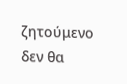ζητούμενο δεν θα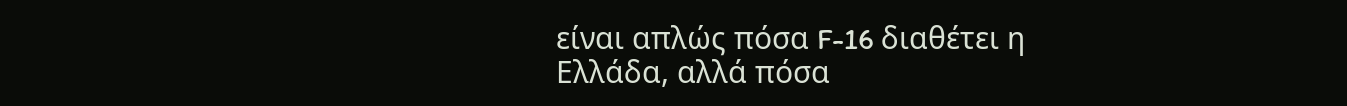είναι απλώς πόσα F-16 διαθέτει η Ελλάδα, αλλά πόσα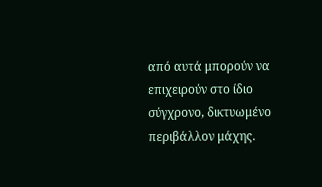από αυτά μπορούν να επιχειρούν στο ίδιο σύγχρονο, δικτυωμένο περιβάλλον μάχης.